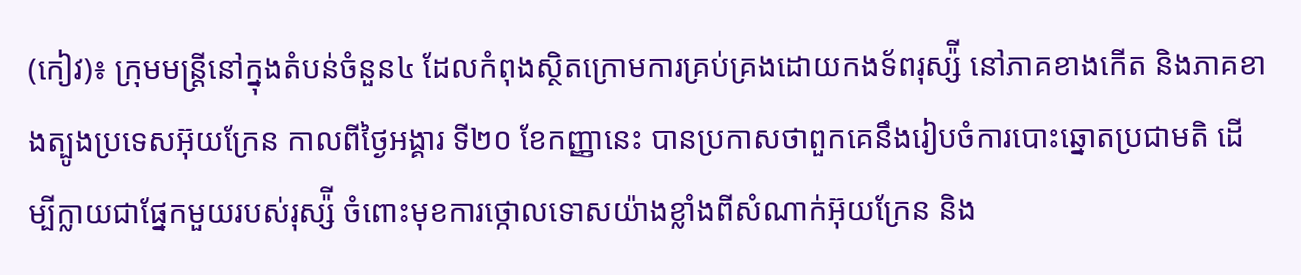(កៀវ)៖ ក្រុមមន្ត្រីនៅក្នុងតំបន់ចំនួន៤ ដែលកំពុងស្ថិតក្រោមការគ្រប់គ្រងដោយកងទ័ពរុស្ស៉ី នៅភាគខាងកើត និងភាគខាងត្បូងប្រទេសអ៊ុយក្រែន កាលពីថ្ងៃអង្គារ ទី២០ ខែកញ្ញានេះ បានប្រកាសថាពួកគេនឹងរៀបចំការបោះឆ្នោតប្រជាមតិ ដើម្បីក្លាយជាផ្នែកមួយរបស់រុស្ស៉ី ចំពោះមុខការថ្កោលទោសយ៉ាងខ្លាំងពីសំណាក់អ៊ុយក្រែន និង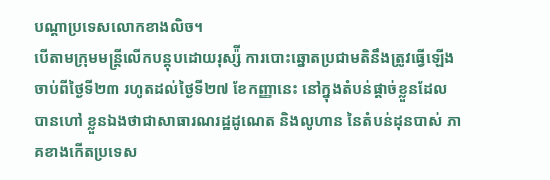បណ្ដាប្រទេសលោកខាងលិច។
បើតាមក្រុមមន្ត្រីលើកបន្តុបដោយរុស្ស៉ី ការបោះឆ្នោតប្រជាមតិនឹងត្រូវធ្វើឡើងចាប់ពីថ្ងៃទី២៣ រហូតដល់ថ្ងៃទី២៧ ខែកញ្ញានេះ នៅក្នុងតំបន់ផ្ដាច់ខ្លួនដែលបានហៅ ខ្លួនឯងថាជាសាធារណរដ្ឋដូណេត និងលូហាន នៃតំបន់ដុនបាស់ ភាគខាងកើតប្រទេស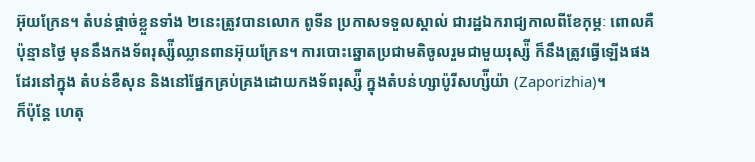អ៊ុយក្រែន។ តំបន់ផ្ដាច់ខ្លួនទាំង ២នេះត្រូវបានលោក ពូទីន ប្រកាសទទួលស្គាល់ ជារដ្ឋឯករាជ្យកាលពីខែកុម្ភៈ ពោលគឺប៉ុន្មានថ្ងៃ មុននឹងកងទ័ពរុស្ស៉ីឈ្លានពានអ៊ុយក្រែន។ ការបោះឆ្នោតប្រជាមតិចូលរួមជាមួយរុស្ស៉ី ក៏នឹងត្រូវធ្វើឡើងផងដែរនៅក្នុង តំបន់ខឺសុន និងនៅផ្នែកគ្រប់គ្រងដោយកងទ័ពរុស្ស៉ី ក្នុងតំបន់ហ្សាប៉ូរីសហ្ស៉ីយ៉ា (Zaporizhia)។
ក៏ប៉ុន្តែ ហេតុ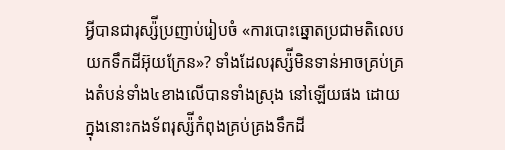អ្វីបានជារុស្ស៉ីប្រញាប់រៀបចំ «ការបោះឆ្នោតប្រជាមតិលេបយកទឹកដីអ៊ុយក្រែន»? ទាំងដែលរុស្ស៉ីមិនទាន់អាចគ្រប់គ្រងតំបន់ទាំង៤ខាងលើបានទាំងស្រុង នៅឡើយផង ដោយក្នុងនោះកងទ័ពរុស្ស៉ីកំពុងគ្រប់គ្រងទឹកដី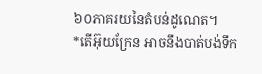៦០ភាគរយនៃតំបន់ដូណេត។
*តើអ៊ុយក្រែន អាចនឹងបាត់បង់ទឹក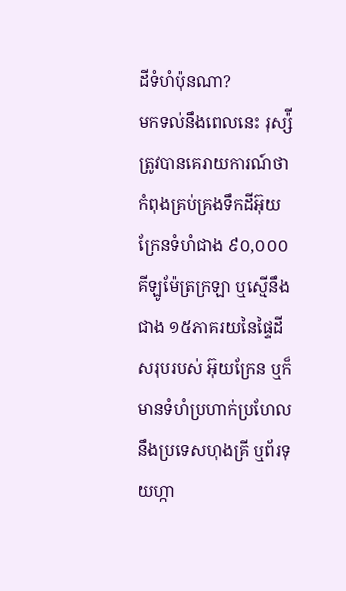ដីទំហំប៉ុនណា?
មកទល់នឹងពេលនេះ រុស្ស៉ីត្រូវបានគេរាយការណ៍ថាកំពុងគ្រប់គ្រងទឹកដីអ៊ុយក្រែនទំហំជាង ៩០,០០០គីឡូម៉ែត្រក្រឡា ឬស្មើនឹងជាង ១៥ភាគរយនៃផ្ទៃដីសរុបរបស់ អ៊ុយក្រែន ឬក៏មានទំហំប្រហាក់ប្រហែលនឹងប្រទេសហុងគ្រី ឬព័រទុយហ្កា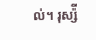ល់។ រុស្ស៉ី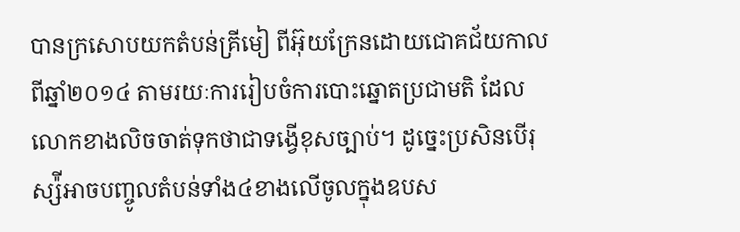បានក្រសោបយកតំបន់គ្រីមៀ ពីអ៊ុយក្រែនដោយជោគជ័យកាលពីឆ្នាំ២០១៤ តាមរយៈការរៀបចំការបោះឆ្នោតប្រជាមតិ ដែលលោកខាងលិចចាត់ទុកថាជាទង្វើខុសច្បាប់។ ដូច្នេះប្រសិនបើរុស្ស៉ីអាចបញ្ចូលតំបន់ទាំង៤ខាងលើចូលក្នុងឧបស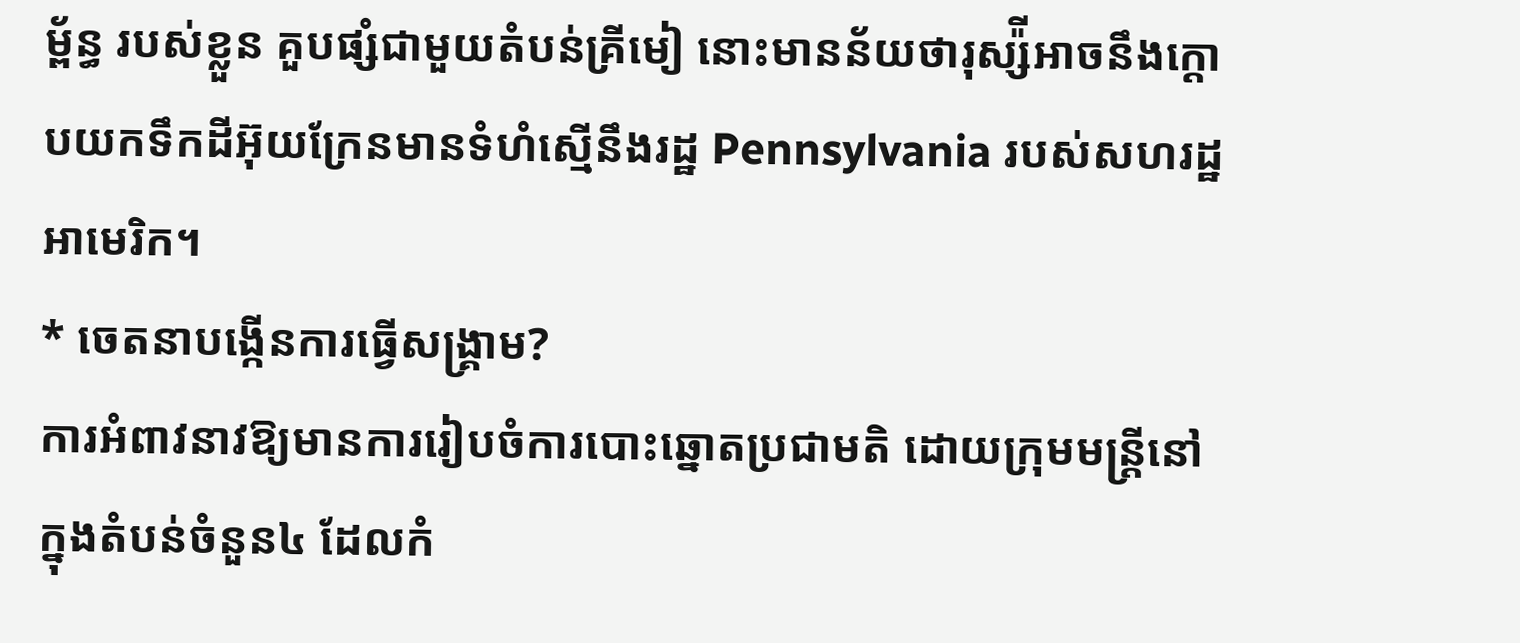ម្ព័ន្ធ របស់ខ្លួន គួបផ្សំជាមួយតំបន់គ្រីមៀ នោះមានន័យថារុស្ស៉ីអាចនឹងក្ដោបយកទឹកដីអ៊ុយក្រែនមានទំហំស្មើនឹងរដ្ឋ Pennsylvania របស់សហរដ្ឋអាមេរិក។
* ចេតនាបង្កើនការធ្វើសង្រ្គាម?
ការអំពាវនាវឱ្យមានការរៀបចំការបោះឆ្នោតប្រជាមតិ ដោយក្រុមមន្ត្រីនៅក្នុងតំបន់ចំនួន៤ ដែលកំ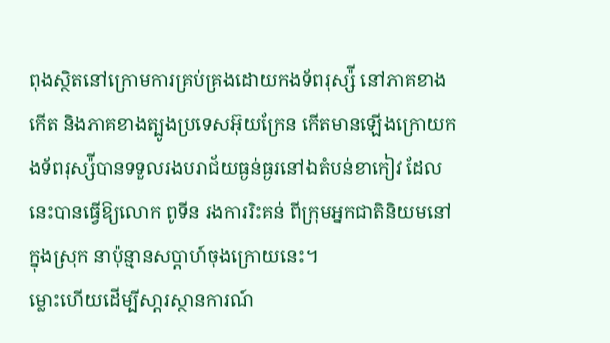ពុងស្ថិតនៅក្រោមការគ្រប់គ្រងដោយកងទ័ពរុស្ស៉ី នៅភាគខាងកើត និងភាគខាងត្បូងប្រទេសអ៊ុយក្រែន កើតមានឡើងក្រោយកងទ័ពរុស្ស៉ីបានទទួលរងបរាជ័យធ្ងន់ធ្ងរនៅឯតំបន់ខាកៀវ ដែលនេះបានធ្វើឱ្យលោក ពូទីន រងការរិះគន់ ពីក្រុមអ្នកជាតិនិយមនៅក្នុងស្រុក នាប៉ុន្មានសប្ដាហ៍ចុងក្រោយនេះ។
ម្លោះហើយដើម្បីសា្ដរស្ថានការណ៍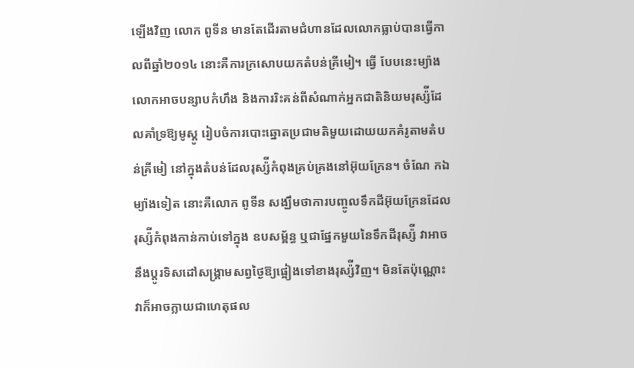ឡើងវិញ លោក ពូទីន មានតែដើរតាមជំហានដែលលោកធ្លាប់បានធ្វើកាលពីឆ្នាំ២០១៤ នោះគឺការក្រសោបយកតំបន់គ្រីមៀ។ ធ្វើ បែបនេះម្យ៉ាង លោកអាចបន្សាបកំហឹង និងការរិះគន់ពីសំណាក់អ្នកជាតិនិយមរុស្ស៉ីដែលគាំទ្រឱ្យមូស្គូ រៀបចំការបោះឆ្នោតប្រជាមតិមួយដោយយកគំរូតាមតំបន់គ្រីមៀ នៅក្នុងតំបន់ដែលរុស្ស៉ីកំពុងគ្រប់គ្រងនៅអ៊ុយក្រែន។ ចំណែ កឯ ម្យ៉ាងទៀត នោះគឺលោក ពូទីន សង្ឃឹមថាការបញ្ចូលទឹកដីអ៊ុយក្រែនដែលរុស្ស៉ីកំពុងកាន់កាប់ទៅក្នុង ឧបសម្ព័ន្ធ ឬជាផ្នែកមួយនៃទឹកដីរុស្ស៉ី វាអាចនឹងប្ដូរទិសដៅសង្រ្គាមសព្វថ្ងៃឱ្យផ្អៀងទៅខាងរុស្ស៉ីវិញ។ មិនតែប៉ុណ្ណោះ វាក៏អាចក្លាយជាហេតុផល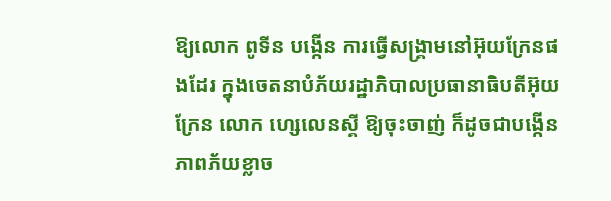ឱ្យលោក ពូទីន បង្កើន ការធ្វើសង្រ្គាមនៅអ៊ុយក្រែនផងដែរ ក្នុងចេតនាបំភ័យរដ្ឋាភិបាលប្រធានាធិបតីអ៊ុយក្រែន លោក ហ្សេលេនស្គី ឱ្យចុះចាញ់ ក៏ដូចជាបង្កើនភាពភ័យខ្លាច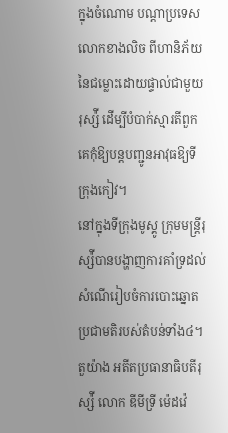ក្នុងចំណោម បណ្ដាប្រទេសលោកខាងលិច ពីហានិភ័យនៃជម្លោះដោយផ្ទាល់ជាមួយរុស្ស៉ី ដើម្បីបំបាក់ស្មារតីពួកគេកុំឱ្យបន្តបញ្ជូនអាវុធឱ្យទីក្រុងកៀវ។
នៅក្នុងទីក្រុងមូស្គូ ក្រុមមន្ត្រីរុស្ស៉ីបានបង្ហាញការគាំទ្រដល់សំណើរៀបចំការបោះឆ្នោតប្រជាមតិរបស់តំបន់ទាំង៤។ តួយ៉ាង អតីតប្រធានាធិបតីរុស្ស៉ី លោក ឌីមីទ្រី ម៉េដវ៉េ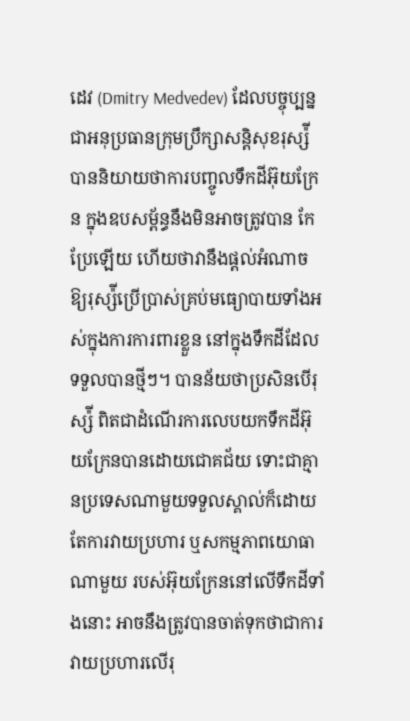ដេវ (Dmitry Medvedev) ដែលបច្ចុប្បន្នជាអនុប្រធានក្រុមប្រឹក្សាសន្តិសុខរុស្ស៉ី បាននិយាយថាការបញ្ចូលទឹកដីអ៊ុយក្រែន ក្នុងឧបសម្ព័ន្ធនឹងមិនអាចត្រូវបាន កែប្រែឡើយ ហើយថាវានឹងផ្ដល់អំណាចឱ្យរុស្ស៉ីប្រើប្រាស់គ្រប់មធ្យោបាយទាំងអស់ក្នុងការការពារខ្លួន នៅក្នុងទឹកដីដែលទទួលបានថ្មីៗ។ បានន័យថាប្រសិនបើរុស្ស៉ី ពិតជាដំណើរការលេបយកទឹកដីអ៊ុយក្រែនបានដោយជោគជ័យ ទោះជាគ្មានប្រទេសណាមួយទទួលស្គាល់ក៏ដោយ តែការវាយប្រហារ ឬសកម្មភាពយោធាណាមួយ របស់អ៊ុយក្រែននៅលើទឹកដីទាំងនោះ អាចនឹងត្រូវបានចាត់ទុកថាជាការវាយប្រហារលើរុ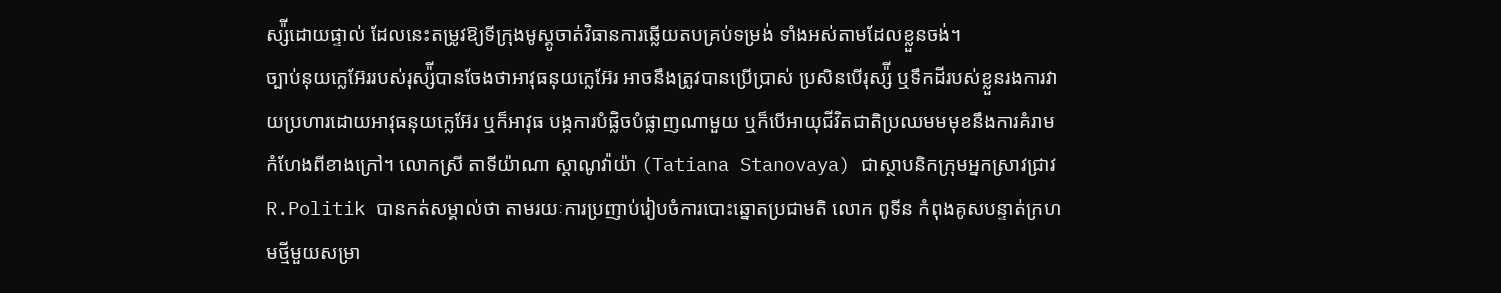ស្ស៉ីដោយផ្ទាល់ ដែលនេះតម្រូវឱ្យទីក្រុងមូស្គូចាត់វិធានការឆ្លើយតបគ្រប់ទម្រង់ ទាំងអស់តាមដែលខ្លួនចង់។
ច្បាប់នុយក្លេអ៊ែររបស់រុស្ស៉ីបានចែងថាអាវុធនុយក្លេអ៊ែរ អាចនឹងត្រូវបានប្រើប្រាស់ ប្រសិនបើរុស្ស៉ី ឬទឹកដីរបស់ខ្លួនរងការវាយប្រហារដោយអាវុធនុយក្លេអ៊ែរ ឬក៏អាវុធ បង្កការបំផ្លិចបំផ្លាញណាមួយ ឬក៏បើអាយុជីវិតជាតិប្រឈមមមុខនឹងការគំរាមកំហែងពីខាងក្រៅ។ លោកស្រី តាទីយ៉ាណា ស្ដាណូវ៉ាយ៉ា (Tatiana Stanovaya) ជាស្ថាបនិកក្រុមអ្នកស្រាវជ្រាវ R.Politik បានកត់សម្គាល់ថា តាមរយៈការប្រញាប់រៀបចំការបោះឆ្នោតប្រជាមតិ លោក ពូទីន កំពុងគូសបន្ទាត់ក្រហមថ្មីមួយសម្រា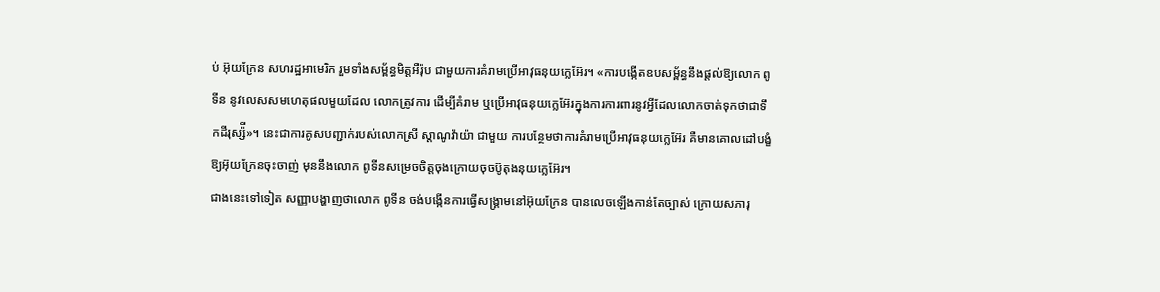ប់ អ៊ុយក្រែន សហរដ្ឋអាមេរិក រួមទាំងសម្ព័ន្ធមិត្តអឺរ៉ុប ជាមួយការគំរាមប្រើអាវុធនុយក្លេអ៊ែរ។ «ការបង្កើតឧបសម្ព័ន្ធនឹងផ្ដល់ឱ្យលោក ពូទីន នូវលេសសមហេតុផលមួយដែល លោកត្រូវការ ដើម្បីគំរាម ឬប្រើអាវុធនុយក្លេអ៊ែរក្នុងការការពារនូវអ្វីដែលលោកចាត់ទុកថាជាទឹកដីរុស្ស៉ី»។ នេះជាការគូសបញ្ជាក់របស់លោកស្រី ស្ដាណូវ៉ាយ៉ា ជាមួយ ការបន្ថែមថាការគំរាមប្រើអាវុធនុយក្លេអ៊ែរ គឺមានគោលដៅបង្ខំឱ្យអ៊ុយក្រែនចុះចាញ់ មុននឹងលោក ពូទីនសម្រេចចិត្តចុងក្រោយចុចប៊ូតុងនុយក្លេអ៊ែរ។
ជាងនេះទៅទៀត សញ្ញាបង្ហាញថាលោក ពូទីន ចង់បង្កើនការធ្វើសង្រ្គាមនៅអ៊ុយក្រែន បានលេចឡើងកាន់តែច្បាស់ ក្រោយសភារុ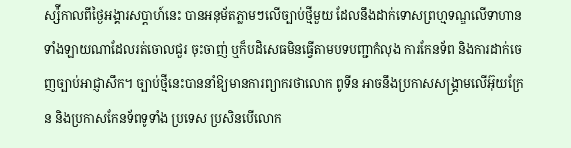ស្ស៉ីកាលពីថ្ងៃអង្គារសប្ដាហ៍នេះ បានអនុម័តភ្លាមៗលើច្បាប់ថ្មីមួយ ដែលនឹងដាក់ទោសព្រហ្មទណ្ឌលើទាហានទាំងឡាយណាដែលរត់ចោលជួរ ចុះចាញ់ ឬក៏បដិសេធមិនធ្វើតាមបទបញ្ជាកំលុង ការកែនទ័ព និងការដាក់ចេញច្បាប់អាជ្ញាសឹក។ ច្បាប់ថ្មីនេះបាននាំឱ្យមានការព្យាករថាលោក ពូទីន អាចនឹងប្រកាសសង្រ្គាមលើអ៊ុយក្រែន និងប្រកាសកែនទ័ពទូទាំង ប្រទេស ប្រសិនបើលោក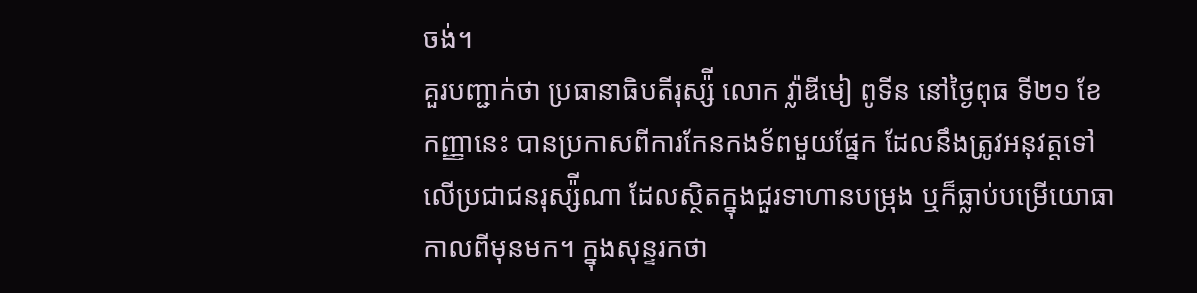ចង់។
គួរបញ្ជាក់ថា ប្រធានាធិបតីរុស្ស៉ី លោក វ៉្លាឌីមៀ ពូទីន នៅថ្ងៃពុធ ទី២១ ខែកញ្ញានេះ បានប្រកាសពីការកែនកងទ័ពមួយផ្នែក ដែលនឹងត្រូវអនុវត្តទៅលើប្រជាជនរុស្ស៉ីណា ដែលស្ថិតក្នុងជួរទាហានបម្រុង ឬក៏ធ្លាប់បម្រើយោធាកាលពីមុនមក។ ក្នុងសុន្ទរកថា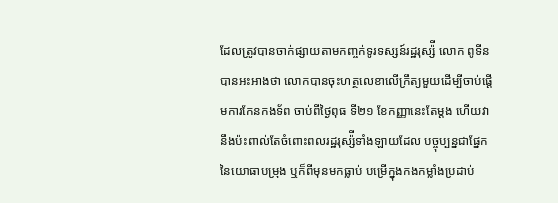ដែលត្រូវបានចាក់ផ្សាយតាមកញ្ចក់ទូរទស្សន៍រដ្ឋរុស្ស៉ី លោក ពូទីន បានអះអាងថា លោកបានចុះហត្ថលេខាលើក្រឹត្យមួយដើម្បីចាប់ផ្តើមការកែនកងទ័ព ចាប់ពីថ្ងៃពុធ ទី២១ ខែកញ្ញានេះតែម្តង ហើយវានឹងប៉ះពាល់តែចំពោះពលរដ្ឋរុស្ស៉ីទាំងឡាយដែល បច្ចុប្បន្នជាផ្នែកនៃយោធាបម្រុង ឬក៏ពីមុនមកធ្លាប់ បម្រើក្នុងកងកម្លាំងប្រដាប់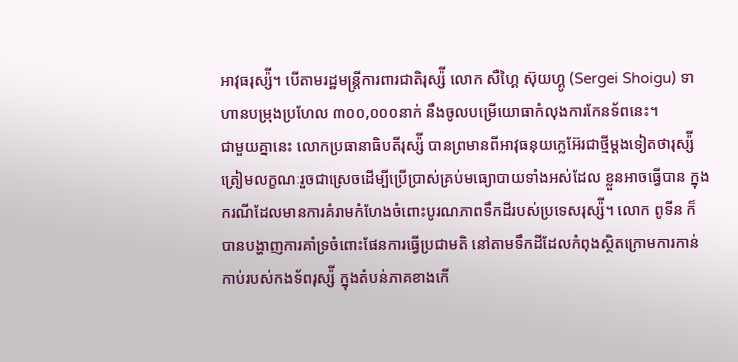អាវុធរុស្ស៉ី។ បើតាមរដ្ឋមន្រ្តីការពារជាតិរុស្ស៉ី លោក សឺហ្គៃ ស៊ុយហ្គូ (Sergei Shoigu) ទាហានបម្រុងប្រហែល ៣០០,០០០នាក់ នឹងចូលបម្រើយោធាកំលុងការកែនទ័ពនេះ។
ជាមួយគ្នានេះ លោកប្រធានាធិបតីរុស្ស៉ី បានព្រមានពីអាវុធនុយក្លេអ៊ែរជាថ្មីម្តងទៀតថារុស្ស៉ីត្រៀមលក្ខណៈរួចជាស្រេចដើម្បីប្រើប្រាស់គ្រប់មធ្យោបាយទាំងអស់ដែល ខ្លួនអាចធ្វើបាន ក្នុងករណីដែលមានការគំរាមកំហែងចំពោះបូរណភាពទឹកដីរបស់ប្រទេសរុស្ស៉ី។ លោក ពូទីន ក៏បានបង្ហាញការគាំទ្រចំពោះផែនការធ្វើប្រជាមតិ នៅតាមទឹកដីដែលកំពុងស្ថិតក្រោមការកាន់កាប់របស់កងទ័ពរុស្ស៉ី ក្នុងតំបន់ភាគខាងកើ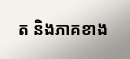ត និងភាគខាង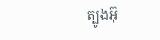ត្បូងអ៊ុ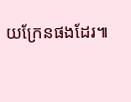យក្រែនផងដែរ៕